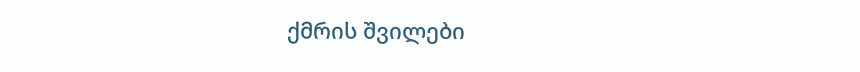ქმრის შვილები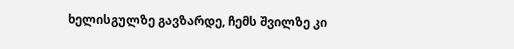ხელისგულზე გავზარდე, ჩემს შვილზე კი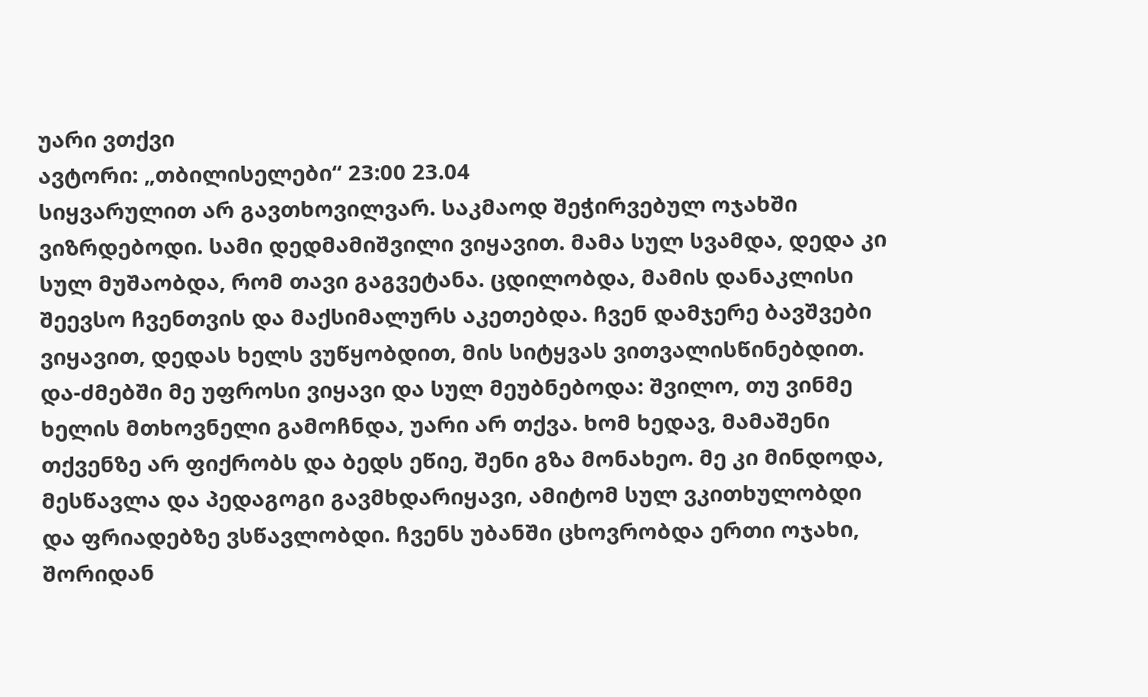უარი ვთქვი
ავტორი: „თბილისელები“ 23:00 23.04
სიყვარულით არ გავთხოვილვარ. საკმაოდ შეჭირვებულ ოჯახში ვიზრდებოდი. სამი დედმამიშვილი ვიყავით. მამა სულ სვამდა, დედა კი სულ მუშაობდა, რომ თავი გაგვეტანა. ცდილობდა, მამის დანაკლისი შეევსო ჩვენთვის და მაქსიმალურს აკეთებდა. ჩვენ დამჯერე ბავშვები ვიყავით, დედას ხელს ვუწყობდით, მის სიტყვას ვითვალისწინებდით.
და-ძმებში მე უფროსი ვიყავი და სულ მეუბნებოდა: შვილო, თუ ვინმე ხელის მთხოვნელი გამოჩნდა, უარი არ თქვა. ხომ ხედავ, მამაშენი თქვენზე არ ფიქრობს და ბედს ეწიე, შენი გზა მონახეო. მე კი მინდოდა, მესწავლა და პედაგოგი გავმხდარიყავი, ამიტომ სულ ვკითხულობდი და ფრიადებზე ვსწავლობდი. ჩვენს უბანში ცხოვრობდა ერთი ოჯახი, შორიდან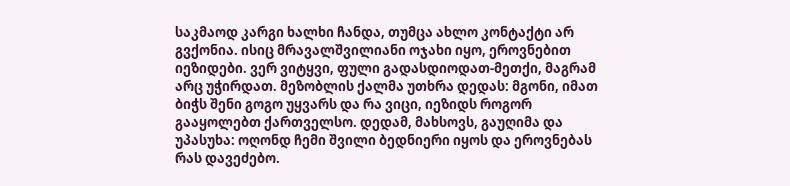საკმაოდ კარგი ხალხი ჩანდა, თუმცა ახლო კონტაქტი არ გვქონია. ისიც მრავალშვილიანი ოჯახი იყო, ეროვნებით იეზიდები. ვერ ვიტყვი, ფული გადასდიოდათ-მეთქი, მაგრამ არც უჭირდათ. მეზობლის ქალმა უთხრა დედას: მგონი, იმათ ბიჭს შენი გოგო უყვარს და რა ვიცი, იეზიდს როგორ გააყოლებთ ქართველსო. დედამ, მახსოვს, გაუღიმა და უპასუხა: ოღონდ ჩემი შვილი ბედნიერი იყოს და ეროვნებას რას დავეძებო.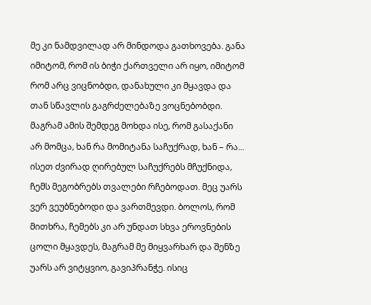მე კი ნამდვილად არ მინდოდა გათხოვება. განა იმიტომ, რომ ის ბიჭი ქართველი არ იყო, იმიტომ რომ არც ვიცნობდი, დანახული კი მყავდა და თან სწავლის გაგრძელებაზე ვოცნებობდი. მაგრამ ამის შემდეგ მოხდა ისე, რომ გასაქანი არ მომცა, ხან რა მომიტანა საჩუქრად, ხან – რა... ისეთ ძვირად ღირებულ საჩუქრებს მჩუქნიდა, ჩემს მეგობრებს თვალები რჩებოდათ. მეც უარს ვერ ვეუბნებოდი და ვართმევდი. ბოლოს, რომ მითხრა, ჩემებს კი არ უნდათ სხვა ეროვნების ცოლი მყავდეს, მაგრამ მე მიყვარხარ და შენზე უარს არ ვიტყვიო, გავიპრანჭე. ისიც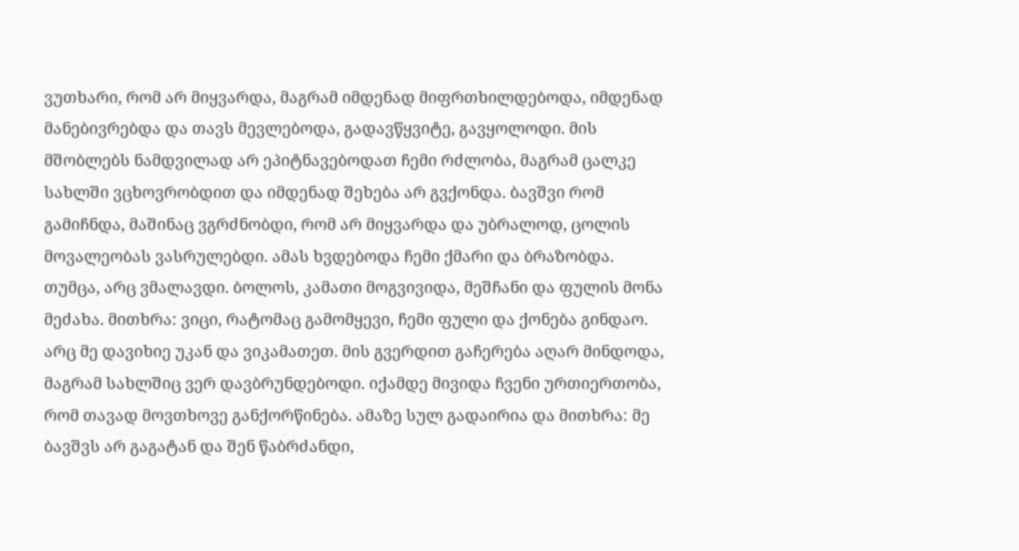ვუთხარი, რომ არ მიყვარდა, მაგრამ იმდენად მიფრთხილდებოდა, იმდენად მანებივრებდა და თავს მევლებოდა, გადავწყვიტე, გავყოლოდი. მის მშობლებს ნამდვილად არ ეპიტნავებოდათ ჩემი რძლობა, მაგრამ ცალკე სახლში ვცხოვრობდით და იმდენად შეხება არ გვქონდა. ბავშვი რომ გამიჩნდა, მაშინაც ვგრძნობდი, რომ არ მიყვარდა და უბრალოდ, ცოლის მოვალეობას ვასრულებდი. ამას ხვდებოდა ჩემი ქმარი და ბრაზობდა. თუმცა, არც ვმალავდი. ბოლოს, კამათი მოგვივიდა, მეშჩანი და ფულის მონა მეძახა. მითხრა: ვიცი, რატომაც გამომყევი, ჩემი ფული და ქონება გინდაო. არც მე დავიხიე უკან და ვიკამათეთ. მის გვერდით გაჩერება აღარ მინდოდა, მაგრამ სახლშიც ვერ დავბრუნდებოდი. იქამდე მივიდა ჩვენი ურთიერთობა, რომ თავად მოვთხოვე განქორწინება. ამაზე სულ გადაირია და მითხრა: მე ბავშვს არ გაგატან და შენ წაბრძანდი,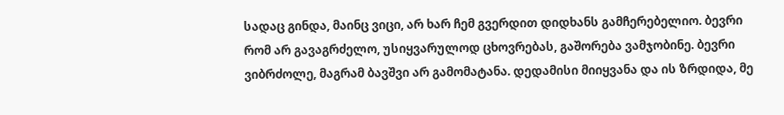სადაც გინდა, მაინც ვიცი, არ ხარ ჩემ გვერდით დიდხანს გამჩერებელიო. ბევრი რომ არ გავაგრძელო, უსიყვარულოდ ცხოვრებას, გაშორება ვამჯობინე. ბევრი ვიბრძოლე, მაგრამ ბავშვი არ გამომატანა. დედამისი მიიყვანა და ის ზრდიდა, მე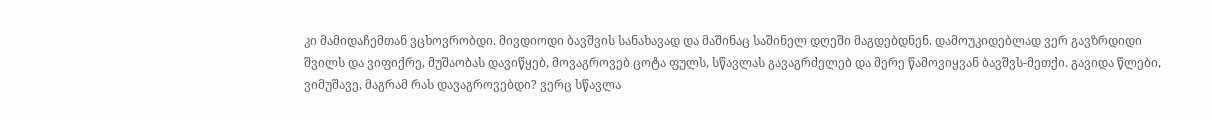კი მამიდაჩემთან ვცხოვრობდი. მივდიოდი ბავშვის სანახავად და მაშინაც საშინელ დღეში მაგდებდნენ. დამოუკიდებლად ვერ გავზრდიდი შვილს და ვიფიქრე, მუშაობას დავიწყებ, მოვაგროვებ ცოტა ფულს, სწავლას გავაგრძელებ და მერე წამოვიყვან ბავშვს-მეთქი. გავიდა წლები, ვიმუშავე, მაგრამ რას დავაგროვებდი? ვერც სწავლა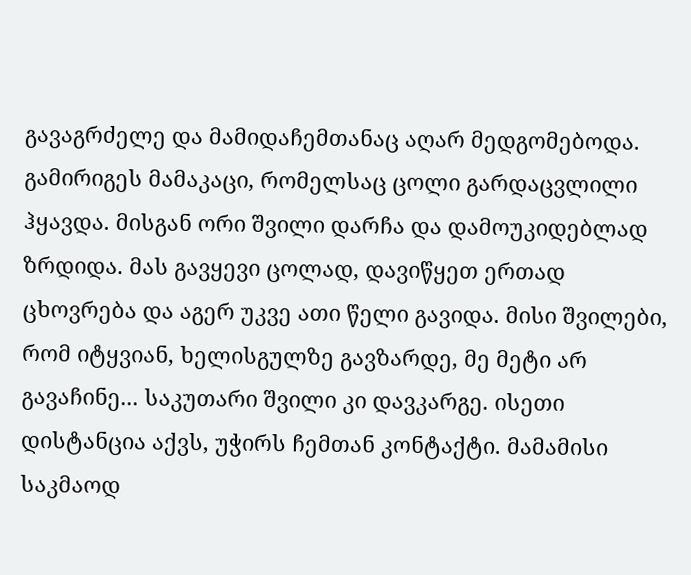გავაგრძელე და მამიდაჩემთანაც აღარ მედგომებოდა. გამირიგეს მამაკაცი, რომელსაც ცოლი გარდაცვლილი ჰყავდა. მისგან ორი შვილი დარჩა და დამოუკიდებლად ზრდიდა. მას გავყევი ცოლად, დავიწყეთ ერთად ცხოვრება და აგერ უკვე ათი წელი გავიდა. მისი შვილები, რომ იტყვიან, ხელისგულზე გავზარდე, მე მეტი არ გავაჩინე... საკუთარი შვილი კი დავკარგე. ისეთი დისტანცია აქვს, უჭირს ჩემთან კონტაქტი. მამამისი საკმაოდ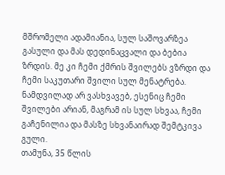მშრომელი ადამიანია, სულ საშოვარზეა გასული და მას დედინაცვალი და ბებია ზრდის. მე კი ჩემი ქმრის შვილებს ვზრდი და ჩემი საკუთარი შვილი სულ მენატრება. ნამდვილად არ ვასხვავებ, ესენიც ჩემი შვილები არიან, მაგრამ ის სულ სხვაა, ჩემი გაჩენილია და მასზე სხვანაირად შემტკივა გული.
თამუნა, 35 წლის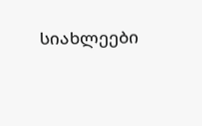სიახლეები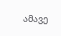ამავე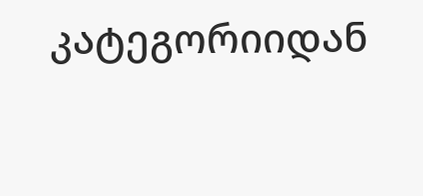კატეგორიიდან